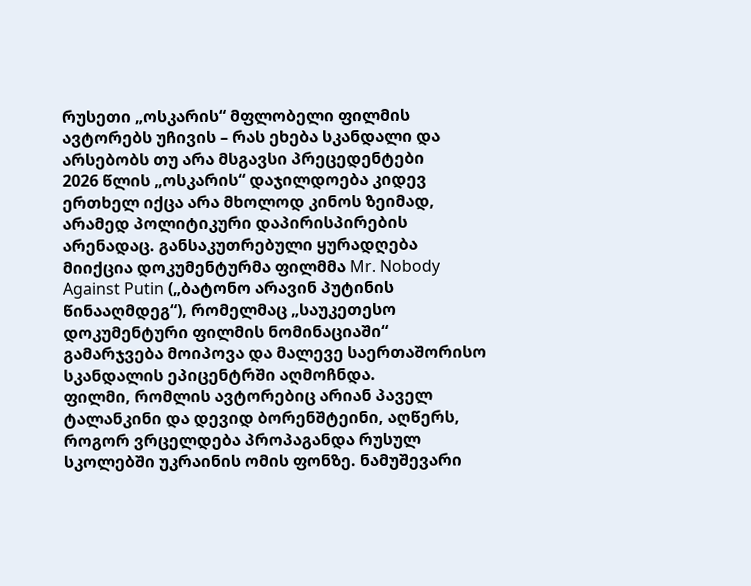რუსეთი „ოსკარის“ მფლობელი ფილმის ავტორებს უჩივის – რას ეხება სკანდალი და არსებობს თუ არა მსგავსი პრეცედენტები
2026 წლის „ოსკარის“ დაჯილდოება კიდევ ერთხელ იქცა არა მხოლოდ კინოს ზეიმად, არამედ პოლიტიკური დაპირისპირების არენადაც. განსაკუთრებული ყურადღება მიიქცია დოკუმენტურმა ფილმმა Mr. Nobody Against Putin („ბატონო არავინ პუტინის წინააღმდეგ“), რომელმაც „საუკეთესო დოკუმენტური ფილმის ნომინაციაში“ გამარჯვება მოიპოვა და მალევე საერთაშორისო სკანდალის ეპიცენტრში აღმოჩნდა.
ფილმი, რომლის ავტორებიც არიან პაველ ტალანკინი და დევიდ ბორენშტეინი, აღწერს, როგორ ვრცელდება პროპაგანდა რუსულ სკოლებში უკრაინის ომის ფონზე. ნამუშევარი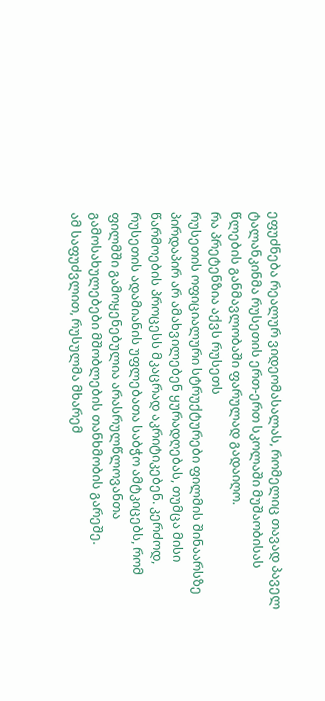ეფუძნება რეალურ ვიდეომასალას, რომელიც თავად პაველ ტალანკინმა რუსეთის ერთ-ერთ სკოლაში მუშაობისას წლების განმავლობაში ფარულად გადაიღო.
რა პრეტენზია აქვს რუსეთს
რუსეთის ოფიციალური სტრუქტურები ფილმის შინაარსზე პირდაპირ არ ამახვილებენ ყურადღებას, თუმცა მისი წარმოების პროცესს მკაცრად აკრიტიკებენ. კერძოდ, რუსეთის ადამიანის უფლებათა საბჭო ამტკიცებს, რომ ფილმში გამოყენებულია არასრულწლოვანთა გამოსახულებები მშობლების თანხმობის გარეშე.
ამ საფუძვლით, რუსულმა მხარემ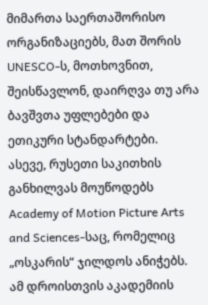მიმართა საერთაშორისო ორგანიზაციებს, მათ შორის UNESCO-ს, მოთხოვნით, შეისწავლონ, დაირღვა თუ არა ბავშვთა უფლებები და ეთიკური სტანდარტები.
ასევე, რუსეთი საკითხის განხილვას მოუწოდებს Academy of Motion Picture Arts and Sciences-საც, რომელიც „ოსკარის“ ჯილდოს ანიჭებს.
ამ დროისთვის აკადემიის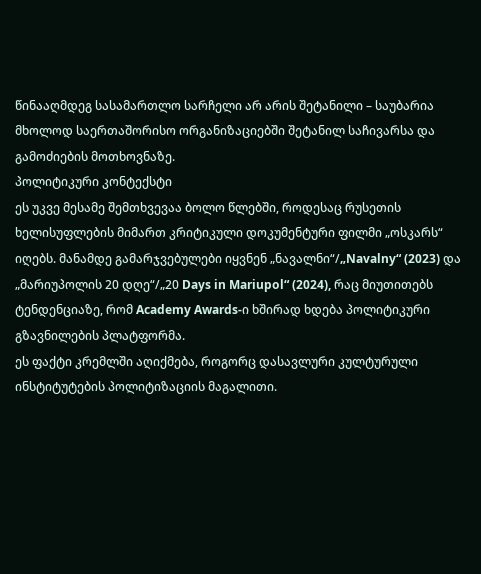წინააღმდეგ სასამართლო სარჩელი არ არის შეტანილი – საუბარია მხოლოდ საერთაშორისო ორგანიზაციებში შეტანილ საჩივარსა და გამოძიების მოთხოვნაზე.
პოლიტიკური კონტექსტი
ეს უკვე მესამე შემთხვევაა ბოლო წლებში, როდესაც რუსეთის ხელისუფლების მიმართ კრიტიკული დოკუმენტური ფილმი „ოსკარს“ იღებს. მანამდე გამარჯვებულები იყვნენ „ნავალნი“/„Navalny“ (2023) და „მარიუპოლის 20 დღე“/„20 Days in Mariupol“ (2024), რაც მიუთითებს ტენდენციაზე, რომ Academy Awards-ი ხშირად ხდება პოლიტიკური გზავნილების პლატფორმა.
ეს ფაქტი კრემლში აღიქმება, როგორც დასავლური კულტურული ინსტიტუტების პოლიტიზაციის მაგალითი.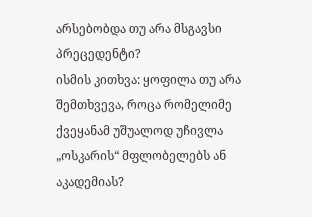არსებობდა თუ არა მსგავსი პრეცედენტი?
ისმის კითხვა: ყოფილა თუ არა შემთხვევა, როცა რომელიმე ქვეყანამ უშუალოდ უჩივლა „ოსკარის“ მფლობელებს ან აკადემიას?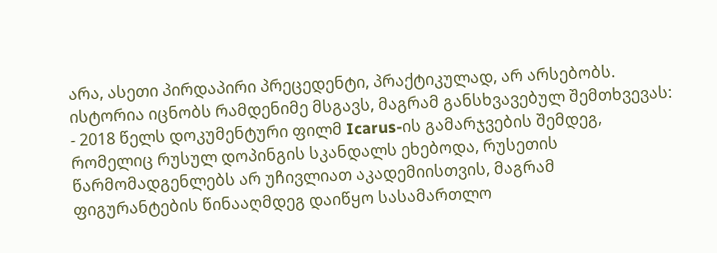არა, ასეთი პირდაპირი პრეცედენტი, პრაქტიკულად, არ არსებობს.
ისტორია იცნობს რამდენიმე მსგავს, მაგრამ განსხვავებულ შემთხვევას:
- 2018 წელს დოკუმენტური ფილმ Icarus-ის გამარჯვების შემდეგ, რომელიც რუსულ დოპინგის სკანდალს ეხებოდა, რუსეთის წარმომადგენლებს არ უჩივლიათ აკადემიისთვის, მაგრამ ფიგურანტების წინააღმდეგ დაიწყო სასამართლო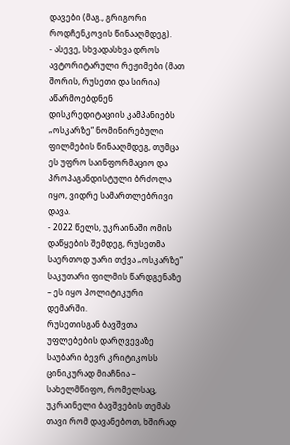დავები (მაგ., გრიგორი როდჩენკოვის წინააღმდეგ).
- ასევე, სხვადასხვა დროს ავტორიტარული რეჟიმები (მათ შორის, რუსეთი და სირია) აწარმოებდნენ დისკრედიტაციის კამპანიებს „ოსკარზე“ ნომინირებული ფილმების წინააღმდეგ, თუმცა ეს უფრო საინფორმაციო და პროპაგანდისტული ბრძოლა იყო, ვიდრე სამართლებრივი დავა.
- 2022 წელს, უკრაინაში ომის დაწყების შემდეგ, რუსეთმა საერთოდ უარი თქვა „ოსკარზე“ საკუთარი ფილმის წარდგენაზე – ეს იყო პოლიტიკური დემარში.
რუსეთისგან ბავშვთა უფლებების დარღვევაზე საუბარი ბევრ კრიტიკოსს ცინიკურად მიაჩნია – სახელმწიფო, რომელსაც, უკრაინელი ბავშვების თემას თავი რომ დავანებოთ, ხშირად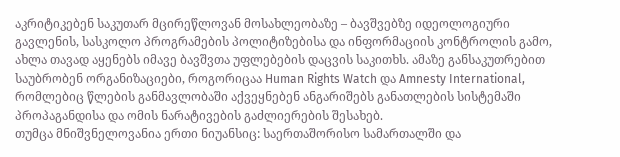აკრიტიკებენ საკუთარ მცირეწლოვან მოსახლეობაზე – ბავშვებზე იდეოლოგიური გავლენის, სასკოლო პროგრამების პოლიტიზებისა და ინფორმაციის კონტროლის გამო, ახლა თავად აყენებს იმავე ბავშვთა უფლებების დაცვის საკითხს. ამაზე განსაკუთრებით საუბრობენ ორგანიზაციები, როგორიცაა Human Rights Watch და Amnesty International, რომლებიც წლების განმავლობაში აქვეყნებენ ანგარიშებს განათლების სისტემაში პროპაგანდისა და ომის ნარატივების გაძლიერების შესახებ.
თუმცა მნიშვნელოვანია ერთი ნიუანსიც: საერთაშორისო სამართალში და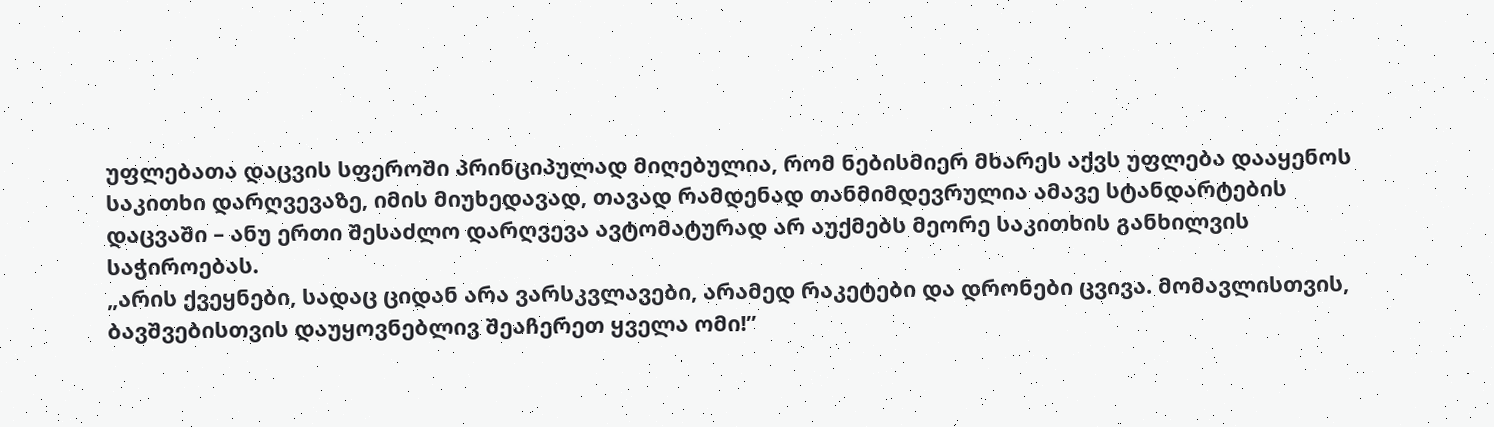უფლებათა დაცვის სფეროში პრინციპულად მიღებულია, რომ ნებისმიერ მხარეს აქვს უფლება დააყენოს საკითხი დარღვევაზე, იმის მიუხედავად, თავად რამდენად თანმიმდევრულია ამავე სტანდარტების დაცვაში – ანუ ერთი შესაძლო დარღვევა ავტომატურად არ აუქმებს მეორე საკითხის განხილვის საჭიროებას.
„არის ქვეყნები, სადაც ციდან არა ვარსკვლავები, არამედ რაკეტები და დრონები ცვივა. მომავლისთვის, ბავშვებისთვის დაუყოვნებლივ შეაჩერეთ ყველა ომი!”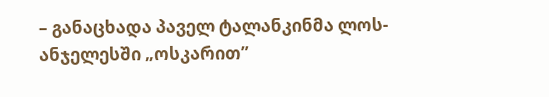– განაცხადა პაველ ტალანკინმა ლოს-ანჯელესში „ოსკარით”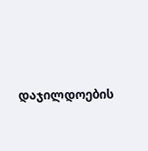დაჯილდოების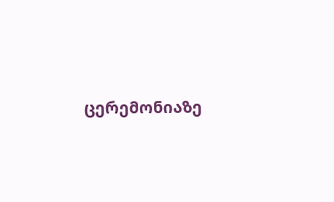ცერემონიაზე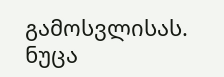გამოსვლისას.
ნუცა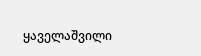ყაველაშვილი